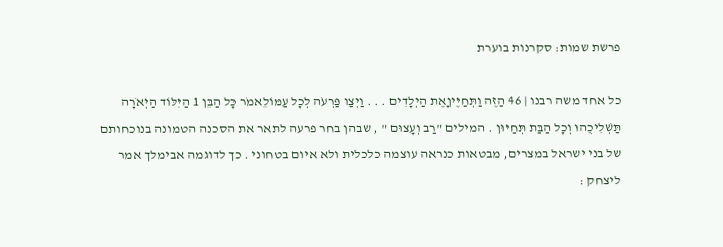פרשת שמות: סקרנות בוערת

כל אחד משה רבנו | 46 הַזֶּה וַתְּחַיֶּיןָאֶת הַיְלָדִים . . . וַיְצַו פַּרְעֹה לְכָל עַמּוֹלֵאמֹר כָּל הַבֵּן 1 הַיִּלּוֹד הַיְאֹרָה תַּשְׁלִיכֻהוּ וְכָל הַבַּת תְּחַיּוּן . המילים "רַב וְעָצוּם " , שבהן בחר פרעה לתאר את הסכנה הטמונה בנוכחותם של בני ישראל במצרים, מבטאות כנראה עוצמה כלכלית ולא איום בטחוני . כך לדוגמה אבימלך אמר ליצחק :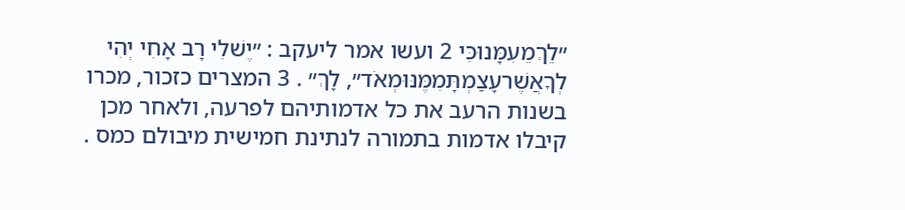״לֵךְמֵעִמָּנוּכִּי 2 ועשו אמר ליעקב : ״יֶשׁלִי רָב אָחִי יְהִי לְךָאֲשֶׁרעָצַמְתָּמִמֶּנּוּמְאֹד״, לָךְ״ . 3 המצרים כזכור, מכרו בשנות הרעב את כל אדמותיהם לפרעה, ולאחר מכן קיבלו אדמות בתמורה לנתינת חמישית מיבולם כמס .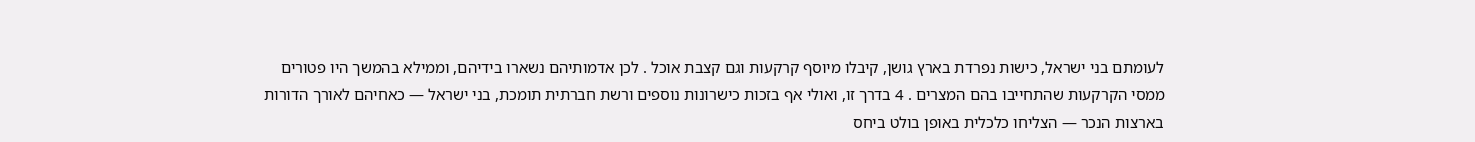לעומתם בני ישראל, כישות נפרדת בארץ גושן, קיבלו מיוסף קרקעות וגם קצבת אוכל . לכן אדמותיהם נשארו בידיהם, וממילא בהמשך היו פטורים ממסי הקרקעות שהתחייבו בהם המצרים . 4 בדרך זו, ואולי אף בזכות כישרונות נוספים ורשת חברתית תומכת, בני ישראל — כאחיהם לאורך הדורות בארצות הנכר — הצליחו כלכלית באופן בולט ביחס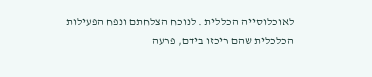לאוכלוסייה הכללית . לנוכח הצלחתם ונפח הפעילות הכלכלית שהם ריכזו בידם, פרעה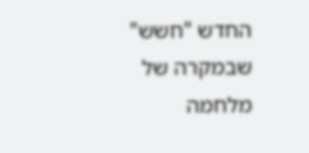החדש "חשש" שבמקרה של מלחמה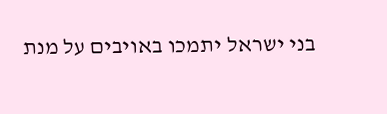בני ישראל יתמכו באויבים על מנת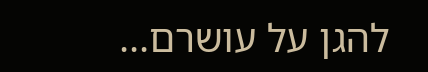להגן על עושרם...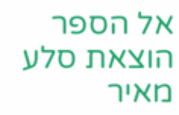אל הספר
הוצאת סלע מאיר